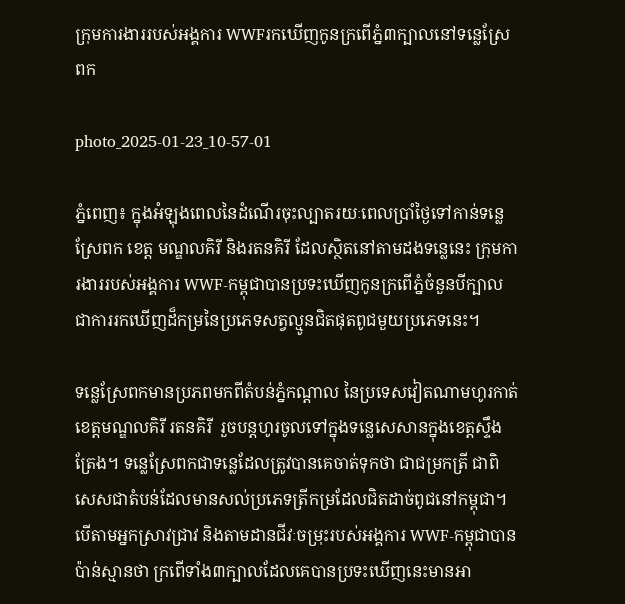ក្រុមការងាររបស់អង្គការ WWFរកឃើញកូនក្រពើភ្នំ៣ក្បាលនៅទន្លេស្រែពក

photo_2025-01-23_10-57-01

ភ្នំពេញ៖ ក្នុងអំឡុងពេលនៃដំណើរចុះល្បាតរយៈពេលប្រាំថ្ងៃទៅកាន់ទន្លេស្រែពក ខេត្ត មណ្ឌលគិរី និងរតនគិរី ដែលស្ថិតនៅតាមដងទន្លេនេះ ក្រុមការងាររបស់អង្គការ WWF-កម្ពុជាបានប្រទះឃើញកូនក្រពើភ្នំចំនួនបីក្បាលជាការរកឃើញដ៏កម្រនៃប្រភេទសត្វល្មូនជិតផុតពូជមួយប្រភេទនេះ។

ទន្លេស្រែពកមានប្រភពមកពីតំបន់ភ្នំកណ្ដាល នៃប្រទេសវៀតណាមហូរកាត់ខេត្តមណ្ឌលគិរី រតនគិរី  រួចបន្តហូរចូលទៅក្នុងទន្លេសេសានក្នុងខេត្តស្ទឹងត្រែង។ ទន្លេស្រែពកជាទន្លេដែលត្រូវបានគេចាត់ទុកថា ជាជម្រកត្រី ជាពិសេសជាតំបន់ដែលមានសល់ប្រភេទត្រីកម្រដែលជិតដាច់ពូជនៅកម្ពុជា។ បើតាមអ្នកស្រាវជ្រាវ និងតាមដានជីវៈចម្រុះរបស់អង្គការ WWF-កម្ពុជាបានប៉ាន់ស្មានថា ក្រពើទាំង៣ក្បាលដែលគេបានប្រទះឃើញនេះមានអា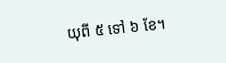យុពី ៥ ទៅ ៦ ខែ។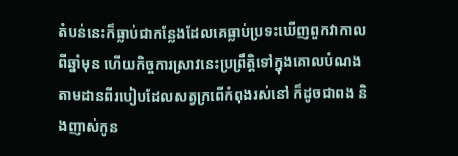តំបន់នេះក៏ធ្លាប់ជាកន្លែងដែលគេធ្លាប់ប្រទះឃើញពួកវាកាលពីឆ្នាំមុន ហើយកិច្ចការស្រាវនេះប្រព្រឹត្តិទៅក្នុងគោលបំណងតាមដានពីរបៀបដែលសត្វក្រពើកំពុងរស់នៅ ក៏ដូចជាពង និងញាស់កូន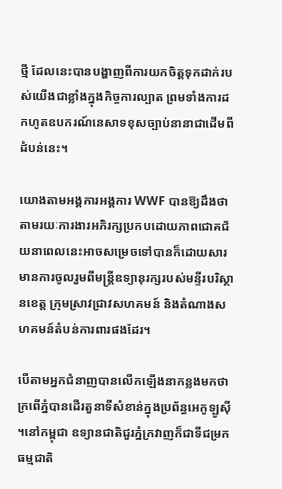ថ្មី ដែលនេះបានបង្ហាញពីការយកចិត្តទុកដាក់របស់យើងជាខ្លាំងក្នុងកិច្ចការល្បាត ព្រមទាំងការដកហូតឧបករណ៍នេសាទខុសច្បាប់នានាជាដើមពីដំបន់នេះ។

យោងតាមអង្គការអង្គការ WWF បានឱ្យដឹងថា តាមរយៈការងារអភិរក្សប្រកបដោយភាពជោគជ័យនាពេលនេះអាចសម្រេចទៅបានក៏ដោយសារមានការចូលរួមពីមន្ត្រីឧទ្យានុរក្សរបស់មន្ទីរបរិស្ថានខេត្ត ក្រុមស្រាវជ្រាវសហគមន៍ និងតំណាងសហគមន៍តំបន់ការពារផងដែរ។

បើតាមអ្នកជំនាញបានលើកឡើងនាកន្លងមកថាក្រពើភ្នំបានដើរតួនាទីសំខាន់ក្នុងប្រព័ន្ធអេកូឡូស៊ី ។នៅកម្ពុជា ឧទ្យានជាតិជួរភ្នំក្រវាញក៏ជាទីជម្រកធម្មជាតិ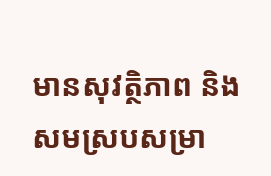មានសុវត្ថិភាព និងសមស្របសម្រា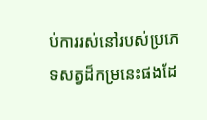ប់ការរស់នៅរបស់ប្រភេទសត្វដ៏កម្រនេះផងដែ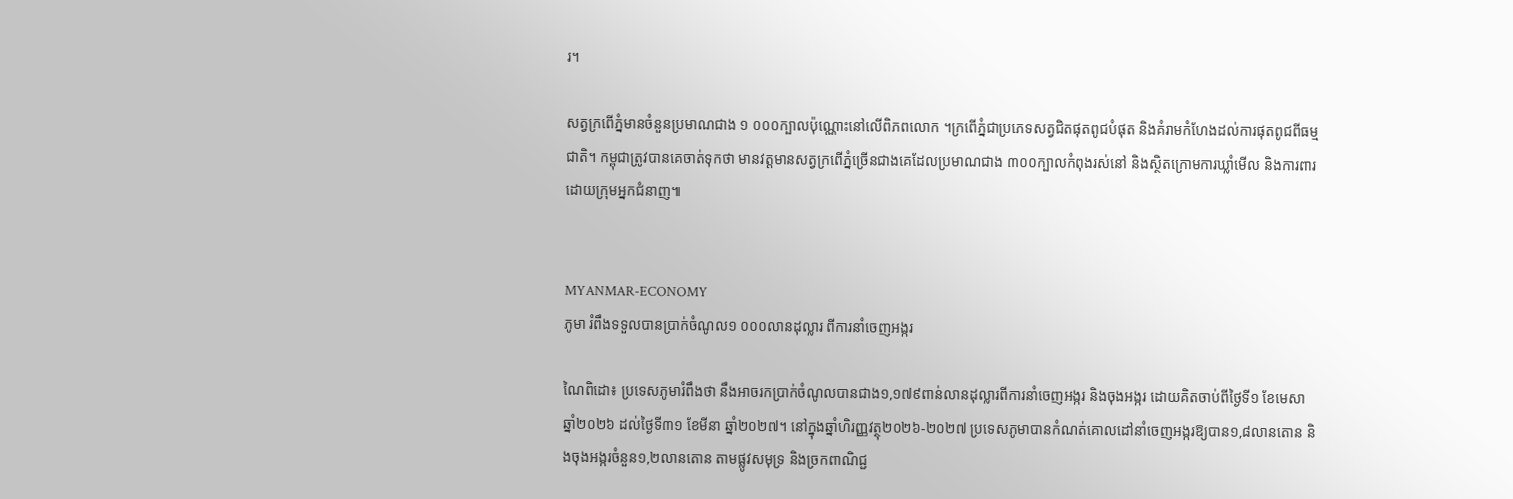រ។

សត្វក្រពើភ្នំមានចំនួនប្រមាណជាង ១ ០០០ក្បាលប៉ុណ្ណោះនៅលើពិភពលោក ។ក្រពើភ្នំជាប្រភេទសត្វជិតផុតពូជបំផុត និងគំរាមកំហែងដល់ការផុតពូជពីធម្មជាតិ។ កម្ពុជាត្រូវបានគេចាត់ទុកថា មានវត្តមានសត្វក្រពើភ្នំច្រើនជាងគេដែលប្រមាណជាង ៣០០ក្បាលកំពុងរស់នៅ និងស្ថិតក្រោមការឃ្លាំមើល និងការពារដោយក្រុមអ្នកជំនាញ៕


MYANMAR-ECONOMY
ភូមា រំពឹងទទួលបានប្រាក់ចំណូល១ ០០០លានដុល្លារ ពីការនាំចេញអង្ករ

ណៃពិដោ៖ ប្រទេសភូមារំពឹងថា នឹងអាចរកប្រាក់ចំណូលបានជាង១,១៧៩ពាន់លានដុល្លារពីការនាំចេញអង្ករ និងចុងអង្ករ ដោយគិតចាប់ពីថ្ងៃទី១ ខែមេសា ឆ្នាំ២០២៦ ដល់ថ្ងៃទី៣១ ខែមីនា ឆ្នាំ២០២៧។ នៅក្នុងឆ្នាំហិរញ្ញវត្ថុ២០២៦-២០២៧ ប្រទេសភូមាបានកំណត់គោលដៅនាំចេញអង្ករឱ្យបាន១,៨លានតោន និងចុងអង្ករចំនួន១,២លានតោន តាមផ្លូវសមុទ្រ និងច្រកពាណិជ្ជ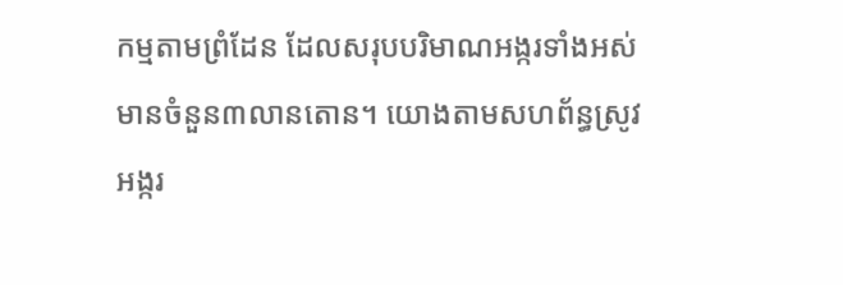កម្មតាមព្រំដែន ដែលសរុបបរិមាណអង្ករទាំងអស់មានចំនួន៣លានតោន។ យោងតាមសហព័ន្ធស្រូវអង្ករ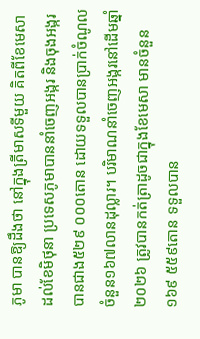ភូមា បានឱ្យដឹងថា នៅក្នុងត្រីមាសទីមួយ គិតពីខែមេសា ដល់ខែមិថុនា ប្រទេសភូមាបាននាំចេញអង្ករ និងចុងអង្ករបានជាង៥២៩ ០០០តោន ដោយទទួលបានប្រាក់ចំណូលចំនួន១៦៧លានដុល្លារ។ បរិមាណនាំចេញអង្ករនៅដើមឆ្នាំ២០២៦ ត្រូវបានកត់ត្រាដូចជាក្នុងខែមេសា មានចំនួន១៦៩ ៥៥៩តោន ទទួលបាន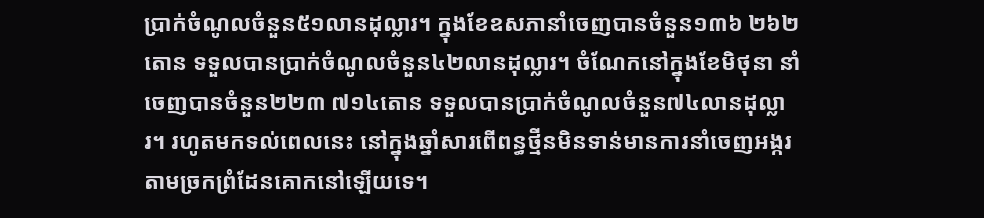ប្រាក់ចំណូលចំនួន៥១លានដុល្លារ។ ក្នុងខែឧសភានាំចេញបានចំនួន១៣៦ ២៦២តោន ទទួលបានប្រាក់ចំណូលចំនួន៤២លានដុល្លារ។ ចំណែកនៅក្នុងខែមិថុនា នាំចេញបានចំនួន២២៣ ៧១៤តោន ទទួលបានប្រាក់ចំណូលចំនួន៧៤លានដុល្លារ។ រហូតមកទល់ពេលនេះ នៅក្នុងឆ្នាំសារពើពន្ធថ្មីនមិនទាន់មានការនាំចេញអង្ករតាមច្រកព្រំដែនគោកនៅឡើយទេ។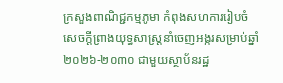ក្រសួងពាណិជ្ជកម្មភូមា កំពុងសហការរៀបចំសេចក្តីព្រាងយុទ្ធសាស្ត្រនាំចេញអង្ករសម្រាប់ឆ្នាំ២០២៦-២០៣០ ជាមួយស្ថាប័នរដ្ឋ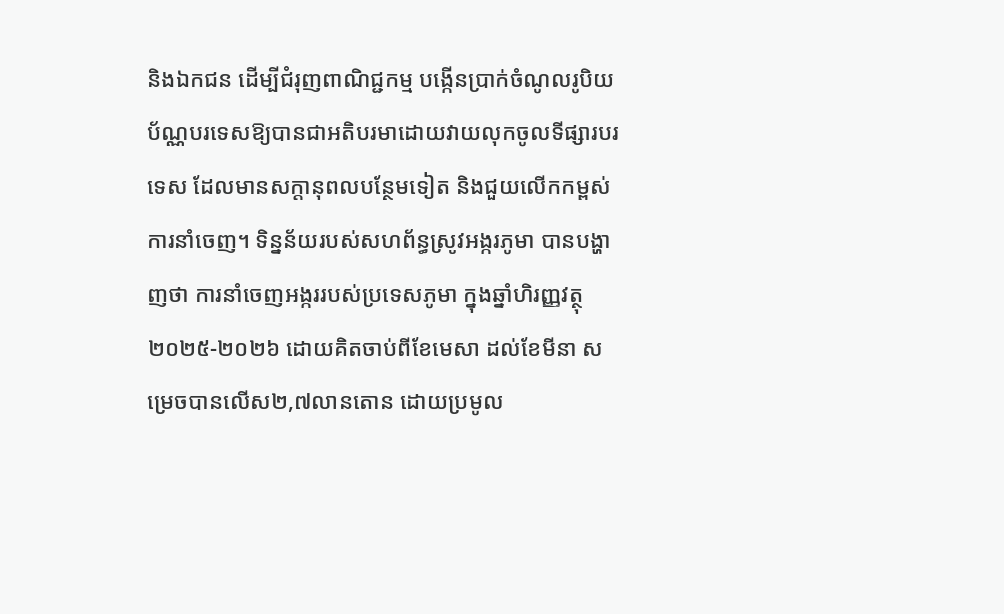និងឯកជន ដើម្បីជំរុញពាណិជ្ជកម្ម បង្កើនប្រាក់ចំណូលរូបិយប័ណ្ណបរទេសឱ្យបានជាអតិបរមាដោយវាយលុកចូលទីផ្សារបរទេស ដែលមានសក្តានុពលបន្ថែមទៀត និងជួយលើកកម្ពស់ការនាំចេញ។ ទិន្នន័យរបស់សហព័ន្ធស្រូវអង្ករភូមា បានបង្ហាញថា ការនាំចេញអង្កររបស់ប្រទេសភូមា ក្នុងឆ្នាំហិរញ្ញវត្ថុ២០២៥-២០២៦ ដោយគិតចាប់ពីខែមេសា ដល់ខែមីនា សម្រេចបានលើស២,៧លានតោន ដោយប្រមូល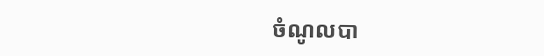ចំណូលបា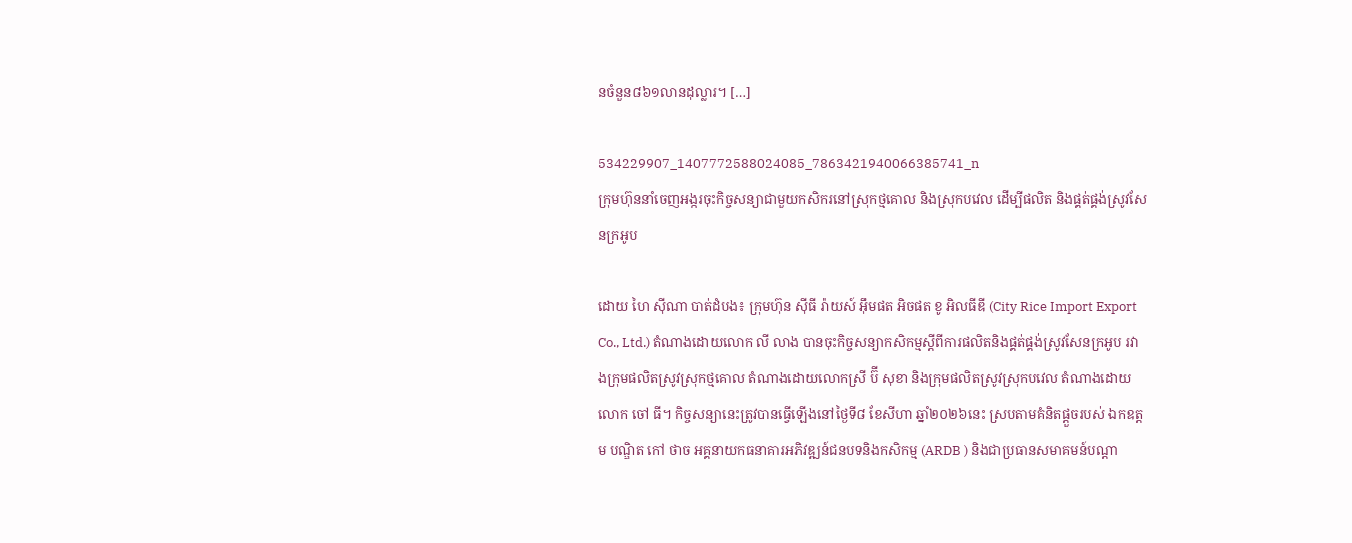នចំនួន៨៦១លានដុល្លារ។ […]

534229907_1407772588024085_7863421940066385741_n
ក្រុមហ៊ុននាំចេញអង្ករចុះកិច្ចសន្យាជាមួយកសិករនៅស្រុកថ្មគោល និងស្រុកបវេល ដើម្បីផលិត និងផ្គត់ផ្គង់ស្រូវសែនក្រអូប

ដោយ ហៃ ស៊ីណា បាត់ដំបង៖ ក្រុមហ៊ុន ស៊ីធី រ៉ាយស៍ អ៊ឹមផត អិចផត ខូ អិលធីឌី (City Rice Import Export Co., Ltd.) តំណាងដោយលោក លី លាង បានចុះកិច្ចសន្យាកសិកម្មស្តីពីការផលិតនិងផ្គត់ផ្គង់ស្រូវសែនក្រអូប រវាងក្រុមផលិតស្រូវស្រុកថ្មគោល តំណាងដោយលោកស្រី ប៊ី សុខា និងក្រុមផលិតស្រូវស្រុកបវេល តំណាងដោយលោក ចៅ ធី។ កិច្ចសន្យានេះត្រូវបានធ្វើឡើងនៅថ្ងៃទី៨ ខែសីហា ឆ្នាំ២០២៦នេះ ស្របតាមគំនិតផ្តួចរបស់ ឯកឧត្តម បណ្ឌិត កៅ ថាច អគ្គនាយកធនាគារអភិវឌ្ឍន៍ជនបទនិងកសិកម្ម (ARDB ) និងជាប្រធានសមាគមន៍បណ្តា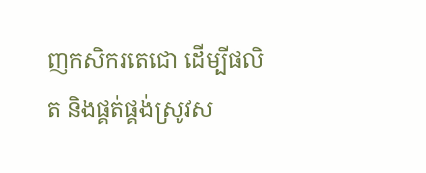ញកសិករតេជោ ដើម្បីផលិត និងផ្គត់ផ្គង់ស្រូវស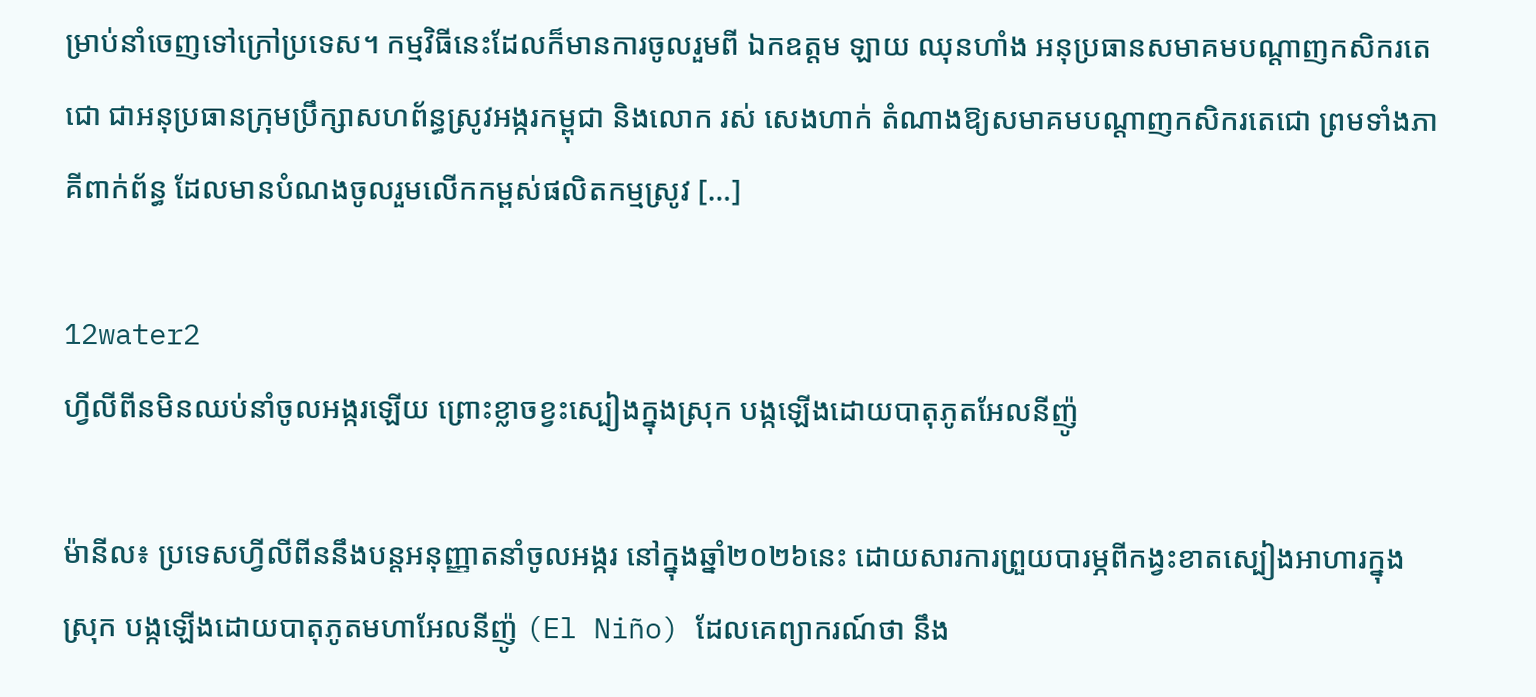ម្រាប់នាំចេញទៅក្រៅប្រទេស។ កម្មវិធីនេះដែលក៏មានការចូលរួមពី ឯកឧត្តម ឡាយ ឈុនហាំង អនុប្រធានសមាគមបណ្តាញកសិករតេជោ ជាអនុប្រធានក្រុមប្រឹក្សាសហព័ន្ធស្រូវអង្ករកម្ពុជា និងលោក រស់ សេងហាក់ តំណាងឱ្យសមាគមបណ្តាញកសិករតេជោ ព្រមទាំងភាគីពាក់ព័ន្ធ ដែលមានបំណងចូលរួមលើកកម្ពស់ផលិតកម្មស្រូវ […]

12water2
ហ្វីលីពីនមិនឈប់នាំចូលអង្ករឡើយ ព្រោះខ្លាចខ្វះស្បៀងក្នុងស្រុក បង្កឡើងដោយបាតុភូតអែលនីញ៉ូ

ម៉ានីល៖ ប្រទេសហ្វីលីពីននឹងបន្តអនុញ្ញាតនាំចូលអង្ករ នៅក្នុងឆ្នាំ២០២៦នេះ ដោយសារការព្រួយបារម្ភពីកង្វះខាតស្បៀងអាហារក្នុងស្រុក បង្កឡើងដោយបាតុភូតមហាអែលនីញ៉ូ (El Niño) ដែលគេព្យាករណ៍ថា នឹង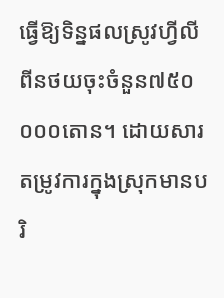ធ្វើឱ្យទិន្នផលស្រូវហ្វីលីពីនថយចុះចំនួន៧៥០ ០០០តោន។ ដោយសារតម្រូវការក្នុងស្រុកមានបរិ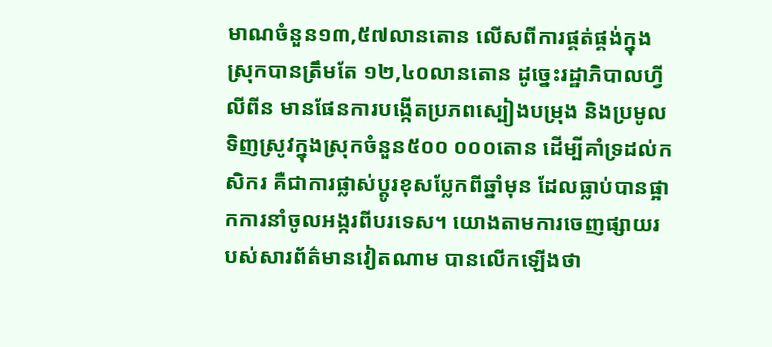មាណចំនួន១៣,៥៧លានតោន លើសពីការផ្គត់ផ្គង់ក្នុងស្រុកបានត្រឹមតែ ១២,៤០លានតោន ដូច្នេះរដ្ឋាភិបាលហ្វីលីពីន មានផែនការបង្កើតប្រភពស្បៀងបម្រុង និងប្រមូលទិញស្រូវក្នុងស្រុកចំនួន៥០០ ០០០តោន ដើម្បីគាំទ្រដល់កសិករ គឺជាការផ្លាស់ប្តូរខុសប្លែកពីឆ្នាំមុន ដែលធ្លាប់បានផ្អាកការនាំចូលអង្ករពីបរទេស។ យោងតាមការចេញផ្សាយរបស់សារព័ត៌មានវៀតណាម បានលើកឡើងថា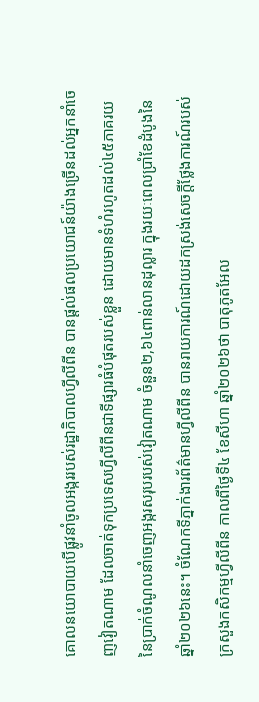គោលនយោបាយបើផ្លូវនាំចូលអង្កររបស់រដ្ឋាភិបាលហ្វីលីពីន បានផ្តល់ផលប្រយោជន៍យ៉ាងច្រើនដល់អ្នកនាំចេញវៀតណាម ដែលចាត់ទុកប្រទេសហ្វីលីពីនជាទីផ្សារធំបំផុតរបស់ខ្លួន ដោយមានទំហំរហូតដល់៤៥ភាគរយនៃប្រាក់ចំណូលនាំចេញអង្ករសរុបរបស់វៀតណាម ចំនួន២,៦៤ពាន់លានដុល្លារ ក្នុងរយៈពេលប្រាំខែដំបូងនៃឆ្នាំ២០២៦នេះ។ ចំណែកទីភ្នាក់ងារព័ត៌មានហ្វីលីពីន បានរាយការណ៍ដោយដកស្រង់សេចក្តីថ្លែងការណ៍របស់ក្រសួងកសិកម្មហ្វីលីពីន កាលពីថ្ងៃទី៤ ខែសីហា ឆ្នាំ២០២៦ថា បាតុភូតអែល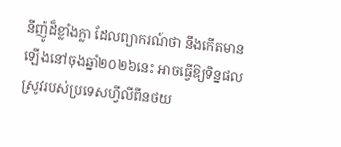នីញ៉ូដ៏ខ្លាំងក្លា ដែលព្យាករណ៍ថា នឹងកើតមានឡើងនៅចុងឆ្នាំ២០២៦នេះ អាចធ្វើឱ្យទិន្នផលស្រូវរបស់ប្រទេសហ្វីលីពីនថយ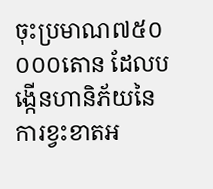ចុះប្រមាណ៧៥០ ០០០តោន ដែលបង្កើនហានិភ័យនៃការខ្វះខាតអ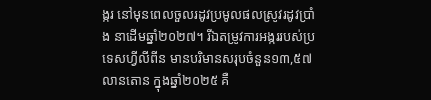ង្ករ នៅមុនពេលចួលរដូវប្រមូលផលស្រូវរដូវប្រាំង នាដើមឆ្នាំ២០២៧។ រីឯតម្រូវការអង្កររបស់ប្រទេសហ្វីលីពីន មានបរិមានសរុបចំនួន១៣,៥៧លានតោន ក្នុងឆ្នាំ២០២៥ គឺ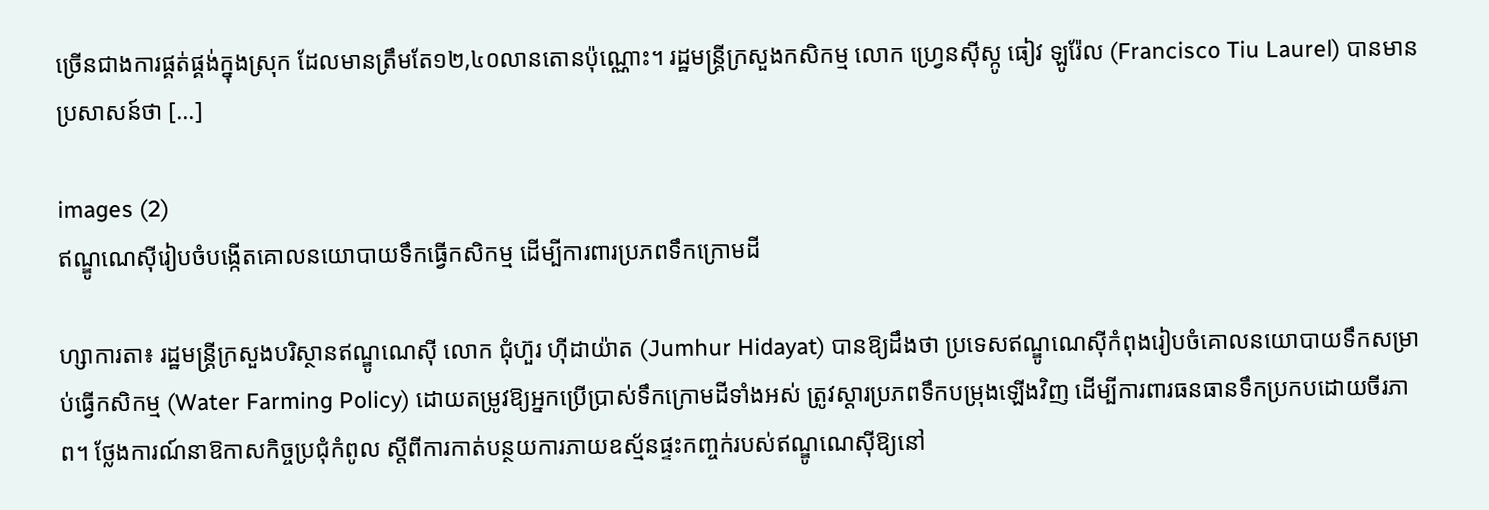ច្រើនជាងការផ្គត់ផ្គង់ក្នុងស្រុក ដែលមានត្រឹមតែ១២,៤០លានតោនប៉ុណ្ណោះ។ រដ្ឋមន្ត្រីក្រសួងកសិកម្ម លោក ហ្វ្រេនស៊ីស្កូ ធៀវ ឡូរ៉ែល (Francisco Tiu Laurel) បានមានប្រសាសន៍ថា […]

images (2)
ឥណ្ឌូណេស៊ីរៀបចំបង្កើតគោលនយោបាយទឹកធ្វើកសិកម្ម ដើម្បីការពារប្រភពទឹកក្រោមដី

ហ្សាការតា៖ រដ្ឋមន្ត្រីក្រសួងបរិស្ថានឥណ្ឌូណេស៊ី លោក ជុំហ៊ួរ ហ៊ីដាយ៉ាត (Jumhur Hidayat) បានឱ្យដឹងថា ប្រទេសឥណ្ឌូណេស៊ីកំពុងរៀបចំគោលនយោបាយទឹកសម្រាប់ធ្វើកសិកម្ម (Water Farming Policy) ដោយតម្រូវឱ្យអ្នកប្រើប្រាស់ទឹកក្រោមដីទាំងអស់ ត្រូវស្តារប្រភពទឹកបម្រុងឡើងវិញ ដើម្បីការពារធនធានទឹកប្រកបដោយចីរភាព។ ថ្លែងការណ៍នាឱកាសកិច្ចប្រជុំកំពូល ស្តីពីការកាត់បន្ថយការភាយឧស្ម័នផ្ទះកញ្ចក់របស់ឥណ្ឌូណេស៊ីឱ្យនៅ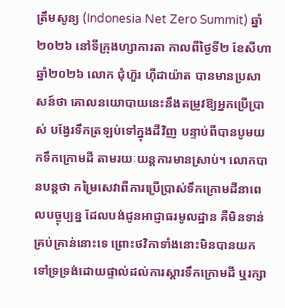ត្រឹមសូន្យ (Indonesia Net Zero Summit) ឆ្នាំ២០២៦ នៅទីក្រុងហ្សាការតា កាលពីថ្ងៃទី២ ខែសីហា ឆ្នាំ២០២៦ លោក ជុំហ៊ួរ ហ៊ីដាយ៉ាត បានមានប្រសាសន៍ថា គោលនយោបាយនេះនឹងតម្រូវឱ្យអ្នកប្រើប្រាស់ បង្វែរទឹកត្រឡប់ទៅក្នុងដីវិញ បន្ទាប់ពីបានបូមយកទឹកក្រោមដី តាមរយៈយន្តការមានស្រាប់។ លោកបានបន្តថា កម្រៃសេវាពីការប្រើប្រាស់ទឹកក្រោមដីនាពេលបច្ចុប្បន្ន ដែលបង់ជូនអាជ្ញាធរមូលដ្ឋាន គឺមិនទាន់គ្រប់គ្រាន់នោះទេ ព្រោះថវិកាទាំងនោះមិនបានយកទៅទ្រទ្រង់ដោយផ្ទាល់ដល់ការស្តារទឹកក្រោមដី ឬរក្សា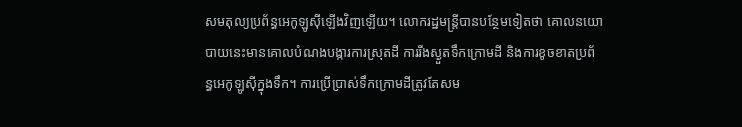សមតុល្យប្រព័ន្ធអេកូឡូស៊ីឡើងវិញឡើយ។ លោករដ្ឋមន្ត្រីបានបន្ថែមទៀតថា គោលនយោបាយនេះមានគោលបំណងបង្ការការស្រុតដី ការរីងស្ងួតទឹកក្រោមដី និងការខូចខាតប្រព័ន្ធអេកូឡូស៊ីក្នុងទឹក។ ការប្រើប្រាស់ទឹកក្រោមដីត្រូវតែសម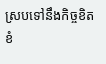ស្របទៅនឹងកិច្ចខិតខំ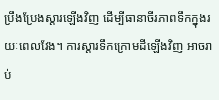ប្រឹងប្រែងស្តារឡើងវិញ ដើម្បីធានាចីរភាពទឹកក្នុងរយៈពេលវែង។ ការស្តារទឹកក្រោមដីឡើងវិញ អាចរាប់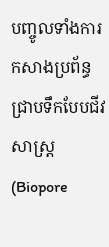បញ្ចូលទាំងការកសាងប្រព័ន្ធជ្រាបទឹកបែបជីវសាស្រ្ត (Biopore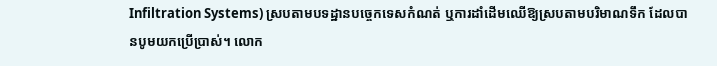Infiltration Systems) ស្របតាមបទដ្ឋានបច្ចេកទេសកំណត់ ឬការដាំដើមឈើឱ្យស្របតាមបរិមាណទឹក ដែលបានបូមយកប្រើប្រាស់។ លោក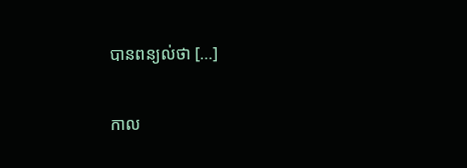បានពន្យល់ថា […]

កាល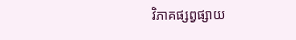វិភាគផ្សព្វផ្សាយ